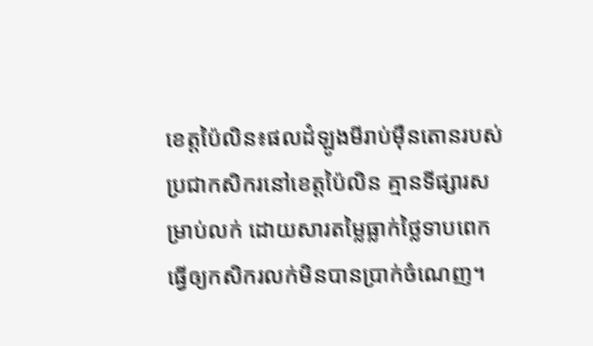ខេត្តប៉ៃលិន៖ផលដំឡូងមីរាប់ម៉ឺនតោនរបស់ប្រជាកសិករនៅខេត្តប៉ៃលិន គ្មានទីផ្សារសម្រាប់លក់ ដោយសារតម្លៃធ្លាក់ថ្លៃទាបពេក ធ្វើឲ្យកសិករលក់មិនបានប្រាក់ចំណេញ។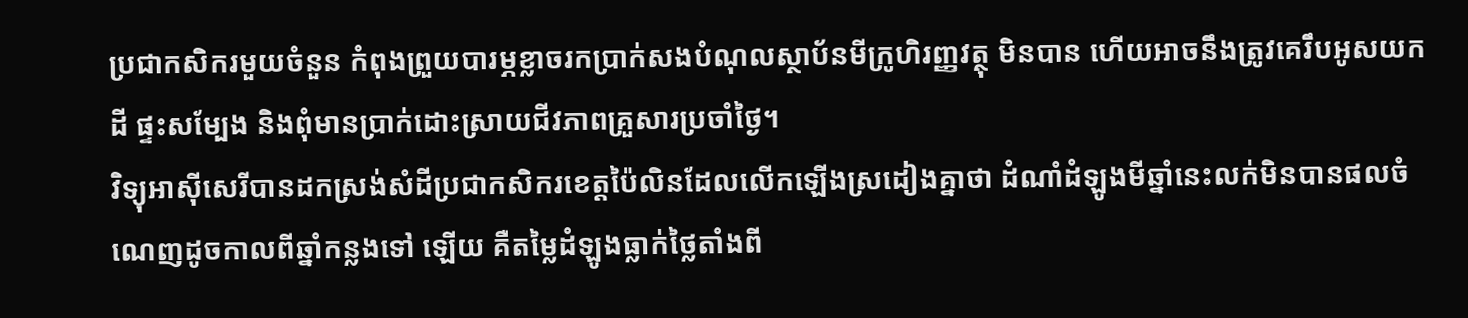ប្រជាកសិករមួយចំនួន កំពុងព្រួយបារម្ភខ្លាចរកប្រាក់សងបំណុលស្ថាប័នមីក្រូហិរញ្ញវត្ថុ មិនបាន ហើយអាចនឹងត្រូវគេរឹបអូសយកដី ផ្ទះសម្បែង និងពុំមានប្រាក់ដោះស្រាយជីវភាពគ្រួសារប្រចាំថ្ងៃ។
វិទ្យុអាស៊ីសេរីបានដកស្រង់សំដីប្រជាកសិករខេត្តប៉ៃលិនដែលលើកឡើងស្រដៀងគ្នាថា ដំណាំដំឡូងមីឆ្នាំនេះលក់មិនបានផលចំណេញដូចកាលពីឆ្នាំកន្លងទៅ ឡើយ គឺតម្លៃដំឡូងធ្លាក់ថ្លៃតាំងពី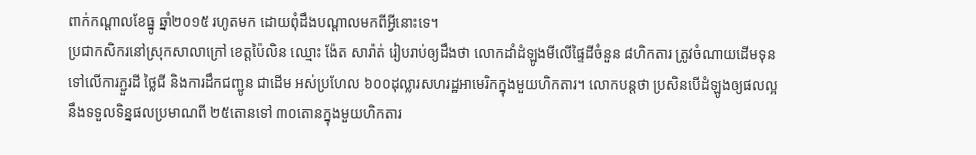ពាក់កណ្ដាលខែធ្នូ ឆ្នាំ២០១៥ រហូតមក ដោយពុំដឹងបណ្ដាលមកពីអ្វីនោះទេ។
ប្រជាកសិករនៅស្រុកសាលាក្រៅ ខេត្តប៉ៃលិន ឈ្មោះ ង៉ែត សារ៉ាត់ រៀបរាប់ឲ្យដឹងថា លោកដាំដំឡូងមីលើផ្ទៃដីចំនួន ៨ហិកតារ ត្រូវចំណាយដើមទុនទៅលើការភ្ជួរដី ថ្លៃជី និងការដឹកជញ្ជូន ជាដើម អស់ប្រហែល ៦០០ដុល្លារសហរដ្ឋអាមេរិកក្នុងមួយហិកតារ។ លោកបន្តថា ប្រសិនបើដំឡូងឲ្យផលល្អ នឹងទទួលទិន្នផលប្រមាណពី ២៥តោនទៅ ៣០តោនក្នុងមួយហិកតារ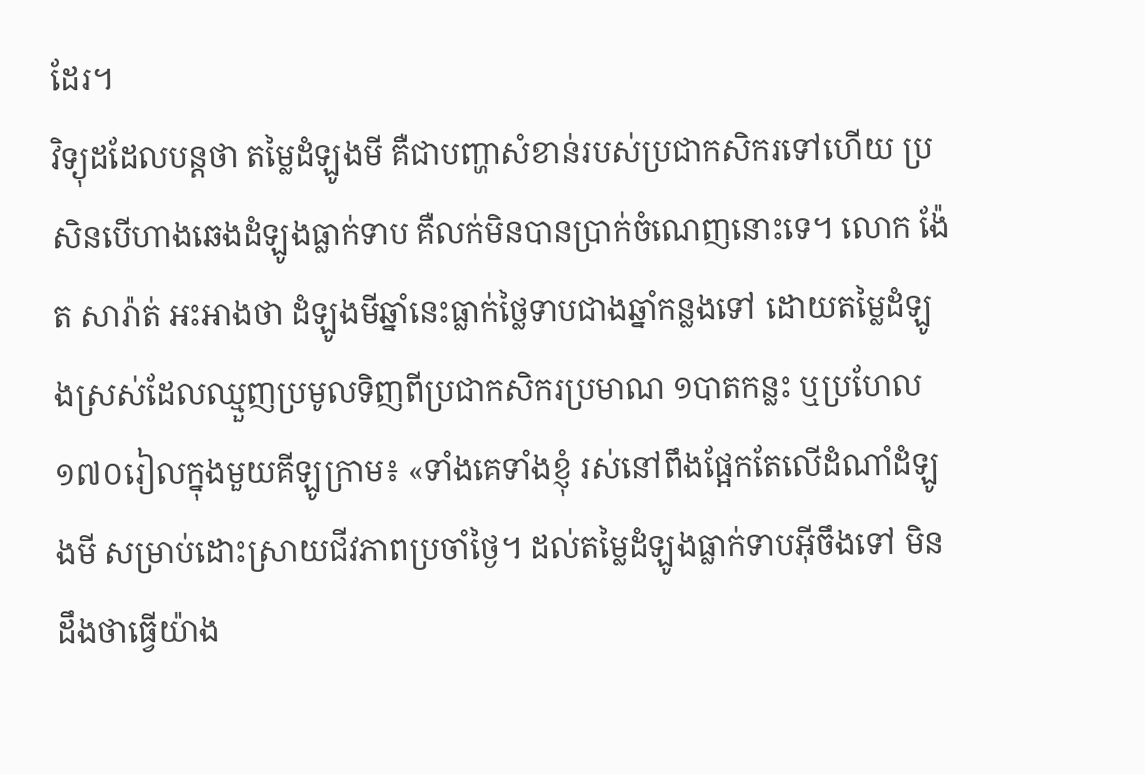ដែរ។
វិទ្យុដដែលបន្តថា តម្លៃដំឡូងមី គឺជាបញ្ហាសំខាន់របស់ប្រជាកសិករទៅហើយ ប្រសិនបើហាងឆេងដំឡូងធ្លាក់ទាប គឺលក់មិនបានប្រាក់ចំណេញនោះទេ។ លោក ង៉ែត សារ៉ាត់ អះអាងថា ដំឡូងមីឆ្នាំនេះធ្លាក់ថ្លៃទាបជាងឆ្នាំកន្លងទៅ ដោយតម្លៃដំឡូងស្រស់ដែលឈ្មួញប្រមូលទិញពីប្រជាកសិករប្រមាណ ១បាតកន្លះ ឬប្រហែល ១៧០រៀលក្នុងមួយគីឡូក្រាម៖ «ទាំងគេទាំងខ្ញុំ រស់នៅពឹងផ្អែកតែលើដំណាំដំឡូងមី សម្រាប់ដោះស្រាយជីវភាពប្រចាំថ្ងៃ។ ដល់តម្លៃដំឡូងធ្លាក់ទាបអ៊ីចឹងទៅ មិនដឹងថាធ្វើយ៉ាង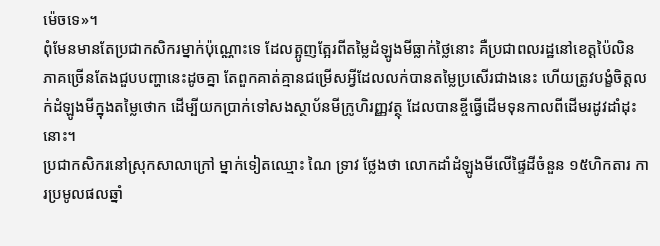ម៉េចទេ»។
ពុំមែនមានតែប្រជាកសិករម្នាក់ប៉ុណ្ណោះទេ ដែលត្អូញត្អែរពីតម្លៃដំឡូងមីធ្លាក់ថ្លៃនោះ គឺប្រជាពលរដ្ឋនៅខេត្តប៉ៃលិន ភាគច្រើនតែងជួបបញ្ហានេះដូចគ្នា តែពួកគាត់គ្មានជម្រើសអ្វីដែលលក់បានតម្លៃប្រសើរជាងនេះ ហើយត្រូវបង្ខំចិត្តលក់ដំឡូងមីក្នុងតម្លៃថោក ដើម្បីយកប្រាក់ទៅសងស្ថាប័នមីក្រូហិរញ្ញវត្ថុ ដែលបានខ្ចីធ្វើដើមទុនកាលពីដើមរដូវដាំដុះនោះ។
ប្រជាកសិករនៅស្រុកសាលាក្រៅ ម្នាក់ទៀតឈ្មោះ ណៃ ទ្រាវ ថ្លែងថា លោកដាំដំឡូងមីលើផ្ទៃដីចំនួន ១៥ហិកតារ ការប្រមូលផលឆ្នាំ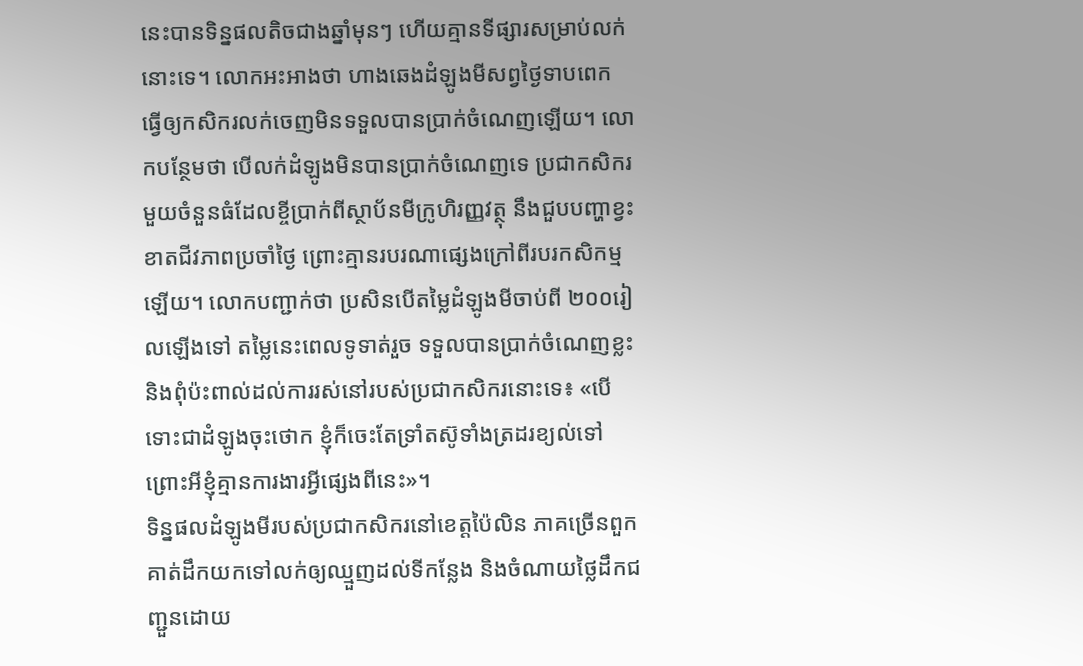នេះបានទិន្នផលតិចជាងឆ្នាំមុនៗ ហើយគ្មានទីផ្សារសម្រាប់លក់នោះទេ។ លោកអះអាងថា ហាងឆេងដំឡូងមីសព្វថ្ងៃទាបពេក ធ្វើឲ្យកសិករលក់ចេញមិនទទួលបានប្រាក់ចំណេញឡើយ។ លោកបន្ថែមថា បើលក់ដំឡូងមិនបានប្រាក់ចំណេញទេ ប្រជាកសិករមួយចំនួនធំដែលខ្ចីប្រាក់ពីស្ថាប័នមីក្រូហិរញ្ញវត្ថុ នឹងជួបបញ្ហាខ្វះខាតជីវភាពប្រចាំថ្ងៃ ព្រោះគ្មានរបរណាផ្សេងក្រៅពីរបរកសិកម្មឡើយ។ លោកបញ្ជាក់ថា ប្រសិនបើតម្លៃដំឡូងមីចាប់ពី ២០០រៀលឡើងទៅ តម្លៃនេះពេលទូទាត់រួច ទទួលបានប្រាក់ចំណេញខ្លះ និងពុំប៉ះពាល់ដល់ការរស់នៅរបស់ប្រជាកសិករនោះទេ៖ «បើទោះជាដំឡូងចុះថោក ខ្ញុំក៏ចេះតែទ្រាំតស៊ូទាំងត្រដរខ្យល់ទៅ ព្រោះអីខ្ញុំគ្មានការងារអ្វីផ្សេងពីនេះ»។
ទិន្នផលដំឡូងមីរបស់ប្រជាកសិករនៅខេត្តប៉ៃលិន ភាគច្រើនពួកគាត់ដឹកយកទៅលក់ឲ្យឈ្មួញដល់ទីកន្លែង និងចំណាយថ្លៃដឹកជញ្ជួនដោយ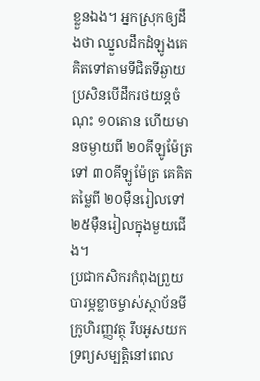ខ្លួនឯង។ អ្នកស្រុកឲ្យដឹងថា ឈ្នួលដឹកដំឡូងគេគិតទៅតាមទីជិតទីឆ្ងាយ ប្រសិនបើដឹករថយន្តចំណុះ ១០តោន ហើយមានចម្ងាយពី ២០គីឡូម៉ែត្រទៅ ៣០គីឡូម៉ែត្រ គេគិតតម្លៃពី ២០ម៉ឺនរៀលទៅ ២៥ម៉ឺនរៀលក្នុងមួយជើង។
ប្រជាកសិករកំពុងព្រួយបារម្ភខ្លាចម្ចាស់ស្ថាប័នមីក្រូហិរញ្ញវត្ថុ រឹបអូសយកទ្រព្យសម្បត្តិនៅពេល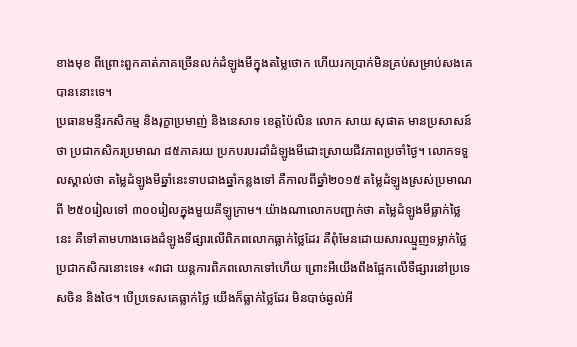ខាងមុខ ពីព្រោះពួកគាត់ភាគច្រើនលក់ដំឡូងមីក្នុងតម្លៃថោក ហើយរកប្រាក់មិនគ្រប់សម្រាប់សងគេបាននោះទេ។
ប្រធានមន្ទីរកសិកម្ម និងរុក្ខាប្រមាញ់ និងនេសាទ ខេត្តប៉ៃលិន លោក សាយ សុផាត មានប្រសាសន៍ថា ប្រជាកសិករប្រមាណ ៨៥ភាគរយ ប្រកបរបរដាំដំឡូងមីដោះស្រាយជីវភាពប្រចាំថ្ងៃ។ លោកទទួលស្គាល់ថា តម្លៃដំឡូងមីឆ្នាំនេះទាបជាងឆ្នាំកន្លងទៅ គឺកាលពីឆ្នាំ២០១៥ តម្លៃដំឡូងស្រស់ប្រមាណពី ២៥០រៀលទៅ ៣០០រៀលក្នុងមួយគីឡូក្រាម។ យ៉ាងណាលោកបញ្ជាក់ថា តម្លៃដំឡូងមីធ្លាក់ថ្លៃនេះ គឺទៅតាមហាងឆេងដំឡូងទីផ្សារលើពិភពលោកធ្លាក់ថ្លៃដែរ គឺពុំមែនដោយសារឈ្មួញទម្លាក់ថ្លៃប្រជាកសិករនោះទេ៖ «វាជា យន្តការពិភពលោកទៅហើយ ព្រោះអីយើងពឹងផ្អែកលើទីផ្សារនៅប្រទេសចិន និងថៃ។ បើប្រទេសគេធ្លាក់ថ្លៃ យើងក៏ធ្លាក់ថ្លៃដែរ មិនបាច់ឆ្ងល់អី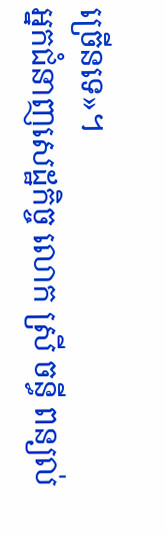ច្រើនទេ»។
អ្នកជំនាញសេដ្ឋកិច្ច លោក ស្រី ចន្ធី ពន្យល់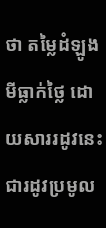ថា តម្លៃដំឡូងមីធ្លាក់ថ្លៃ ដោយសាររដូវនេះជារដូវប្រមូល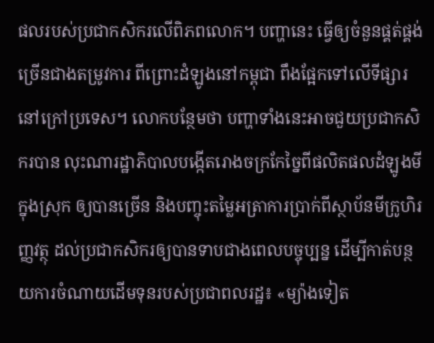ផលរបស់ប្រជាកសិករលើពិភពលោក។ បញ្ហានេះ ធ្វើឲ្យចំនួនផ្គត់ផ្គង់ច្រើនជាងតម្រូវការ ពីព្រោះដំឡូងនៅកម្ពុជា ពឹងផ្អែកទៅលើទីផ្សារនៅក្រៅប្រទេស។ លោកបន្ថែមថា បញ្ហាទាំងនេះអាចជួយប្រជាកសិករបាន លុះណារដ្ឋាភិបាលបង្កើតរោងចក្រកែច្នៃពីផលិតផលដំឡូងមីក្នុងស្រុក ឲ្យបានច្រើន និងបញ្ចុះតម្លៃអត្រាការប្រាក់ពីស្ថាប័នមីក្រូហិរញ្ញវត្ថុ ដល់ប្រជាកសិករឲ្យបានទាបជាងពេលបច្ចុប្បន្ន ដើម្បីកាត់បន្ថយការចំណាយដើមទុនរបស់ប្រជាពលរដ្ឋ៖ «ម្យ៉ាងទៀត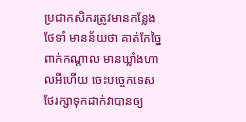ប្រជាកសិករត្រូវមានកន្លែងថែទាំ មានន័យថា គាត់កែច្នៃពាក់កណ្ដាល មានឃ្លាំងហាលអីហើយ ចេះបច្ចេកទេសថែរក្សាទុកដាក់វាបានឲ្យ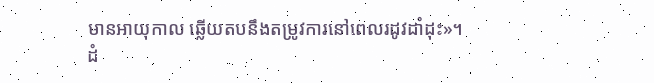មានអាយុកាល ឆ្លើយតបនឹងតម្រូវការនៅពេលរដូវដាំដុះ»។
ដំ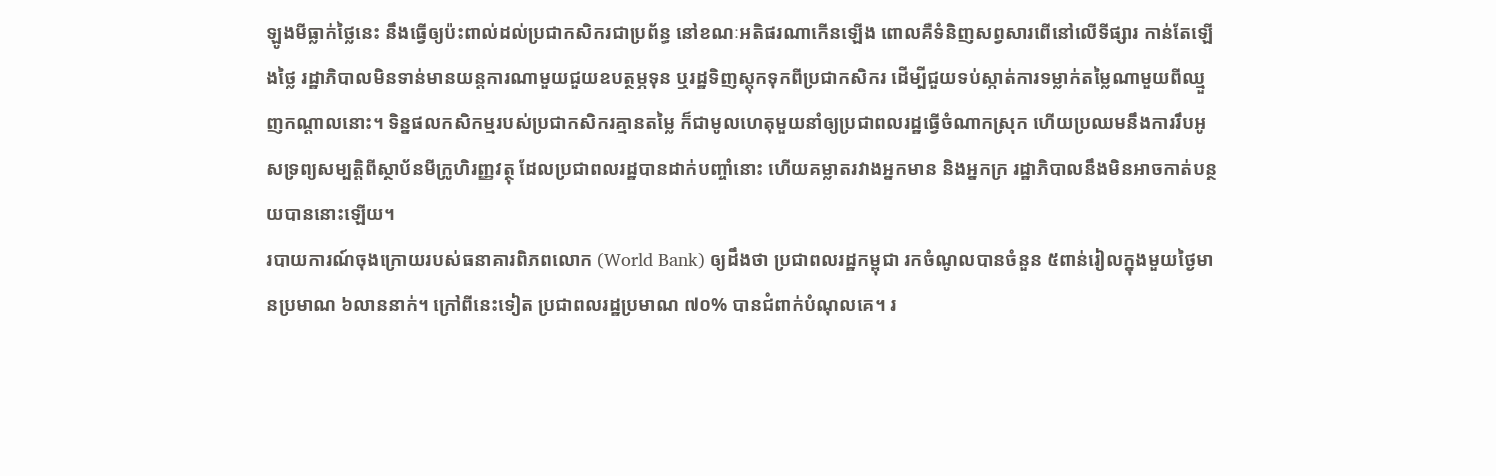ឡូងមីធ្លាក់ថ្លៃនេះ នឹងធ្វើឲ្យប៉ះពាល់ដល់ប្រជាកសិករជាប្រព័ន្ធ នៅខណៈអតិផរណាកើនឡើង ពោលគឺទំនិញសព្វសារពើនៅលើទីផ្សារ កាន់តែឡើងថ្លៃ រដ្ឋាភិបាលមិនទាន់មានយន្តការណាមួយជួយឧបត្ថម្ភទុន ឬរដ្ឋទិញស្ដុកទុកពីប្រជាកសិករ ដើម្បីជួយទប់ស្កាត់ការទម្លាក់តម្លៃណាមួយពីឈ្មួញកណ្ដាលនោះ។ ទិន្នផលកសិកម្មរបស់ប្រជាកសិករគ្មានតម្លៃ ក៏ជាមូលហេតុមួយនាំឲ្យប្រជាពលរដ្ឋធ្វើចំណាកស្រុក ហើយប្រឈមនឹងការរឹបអូសទ្រព្យសម្បត្តិពីស្ថាប័នមីក្រូហិរញ្ញវត្ថុ ដែលប្រជាពលរដ្ឋបានដាក់បញ្ចាំនោះ ហើយគម្លាតរវាងអ្នកមាន និងអ្នកក្រ រដ្ឋាភិបាលនឹងមិនអាចកាត់បន្ថយបាននោះឡើយ។
របាយការណ៍ចុងក្រោយរបស់ធនាគារពិភពលោក (World Bank) ឲ្យដឹងថា ប្រជាពលរដ្ឋកម្ពុជា រកចំណូលបានចំនួន ៥ពាន់រៀលក្នុងមួយថ្ងៃមានប្រមាណ ៦លាននាក់។ ក្រៅពីនេះទៀត ប្រជាពលរដ្ឋប្រមាណ ៧០% បានជំពាក់បំណុលគេ។ រ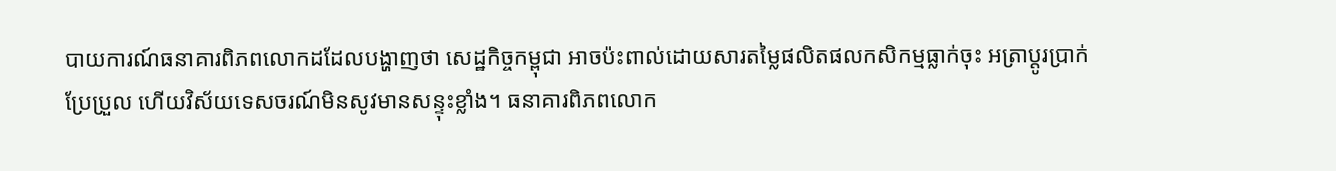បាយការណ៍ធនាគារពិភពលោកដដែលបង្ហាញថា សេដ្ឋកិច្ចកម្ពុជា អាចប៉ះពាល់ដោយសារតម្លៃផលិតផលកសិកម្មធ្លាក់ចុះ អត្រាប្ដូរប្រាក់ប្រែប្រួល ហើយវិស័យទេសចរណ៍មិនសូវមានសន្ទុះខ្លាំង។ ធនាគារពិភពលោក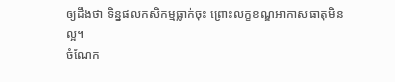ឲ្យដឹងថា ទិន្នផលកសិកម្មធ្លាក់ចុះ ព្រោះលក្ខខណ្ឌអាកាសធាតុមិនល្អ។
ចំណែក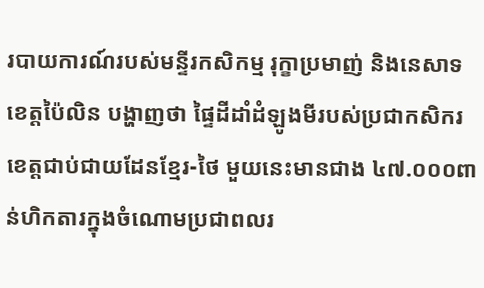របាយការណ៍របស់មន្ទីរកសិកម្ម រុក្ខាប្រមាញ់ និងនេសាទ ខេត្តប៉ៃលិន បង្ហាញថា ផ្ទៃដីដាំដំឡូងមីរបស់ប្រជាកសិករខេត្តជាប់ជាយដែនខ្មែរ-ថៃ មួយនេះមានជាង ៤៧.០០០ពាន់ហិកតារក្នុងចំណោមប្រជាពលរ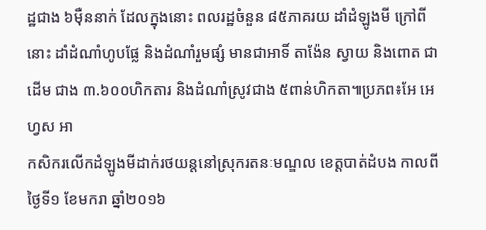ដ្ឋជាង ៦ម៉ឺននាក់ ដែលក្នុងនោះ ពលរដ្ឋចំនួន ៨៥ភាគរយ ដាំដំឡូងមី ក្រៅពីនោះ ដាំដំណាំហូបផ្លែ និងដំណាំរួមផ្សំ មានជាអាទិ៍ តាង៉ែន ស្វាយ និងពោត ជាដើម ជាង ៣.៦០០ហិកតារ និងដំណាំស្រូវជាង ៥ពាន់ហិកតា៕ប្រភព៖អែ អេហ្វស អា
កសិករលើកដំឡូងមីដាក់រថយន្តនៅស្រុករតនៈមណ្ឌល ខេត្តបាត់ដំបង កាលពីថ្ងៃទី១ ខែមករា ឆ្នាំ២០១៦